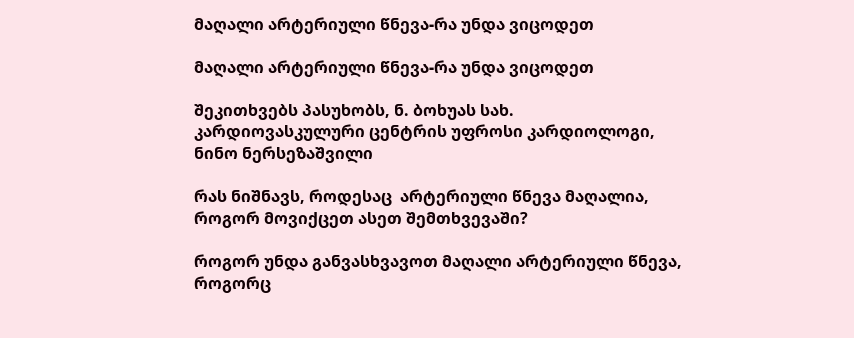მაღალი არტერიული წნევა-რა უნდა ვიცოდეთ

მაღალი არტერიული წნევა-რა უნდა ვიცოდეთ

შეკითხვებს პასუხობს, ნ. ბოხუას სახ. კარდიოვასკულური ცენტრის უფროსი კარდიოლოგი, ნინო ნერსეზაშვილი

რას ნიშნავს, როდესაც  არტერიული წნევა მაღალია,  როგორ მოვიქცეთ ასეთ შემთხვევაში?

როგორ უნდა განვასხვავოთ მაღალი არტერიული წნევა, როგორც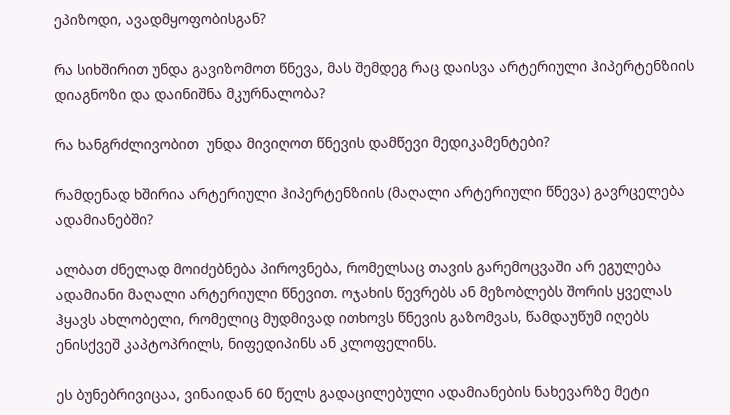ეპიზოდი, ავადმყოფობისგან?

რა სიხშირით უნდა გავიზომოთ წნევა, მას შემდეგ რაც დაისვა არტერიული ჰიპერტენზიის დიაგნოზი და დაინიშნა მკურნალობა?

რა ხანგრძლივობით  უნდა მივიღოთ წნევის დამწევი მედიკამენტები?

რამდენად ხშირია არტერიული ჰიპერტენზიის (მაღალი არტერიული წნევა) გავრცელება ადამიანებში?

ალბათ ძნელად მოიძებნება პიროვნება, რომელსაც თავის გარემოცვაში არ ეგულება ადამიანი მაღალი არტერიული წნევით. ოჯახის წევრებს ან მეზობლებს შორის ყველას ჰყავს ახლობელი, რომელიც მუდმივად ითხოვს წნევის გაზომვას, წამდაუწუმ იღებს ენისქვეშ კაპტოპრილს, ნიფედიპინს ან კლოფელინს.

ეს ბუნებრივიცაა, ვინაიდან 60 წელს გადაცილებული ადამიანების ნახევარზე მეტი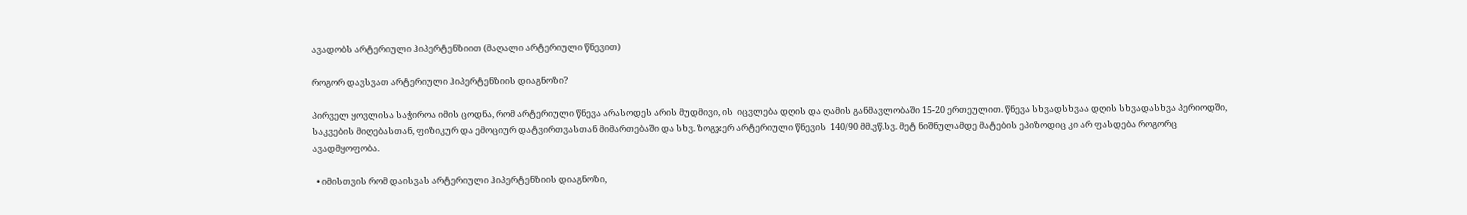ავადობს არტერიული ჰიპერტენზიით (მაღალი არტერიული წნევით)

როგორ დავსვათ არტერიული ჰიპერტენზიის დიაგნოზი?

პირველ ყოვლისა საჭიროა იმის ცოდნა, რომ არტერიული წნევა არასოდეს არის მუდმივი, ის  იცვლება დღის და ღამის განმავლობაში 15-20 ერთეულით. წნევა სხვადსხვაა დღის სხვადასხვა პერიოდში, საკვების მიღებასთან, ფიზიკურ და ემოციურ დატვირთვასთან მიმართებაში და სხვ. ზოგჯერ არტერიული წნევის  140/90 მმ.ვწ.სვ. მეტ ნიშნულამდე მატების ეპიზოდიც კი არ ფასდება როგორც ავადმყოფობა.

  • იმისთვის რომ დაისვას არტერიული ჰიპერტენზიის დიაგნოზი,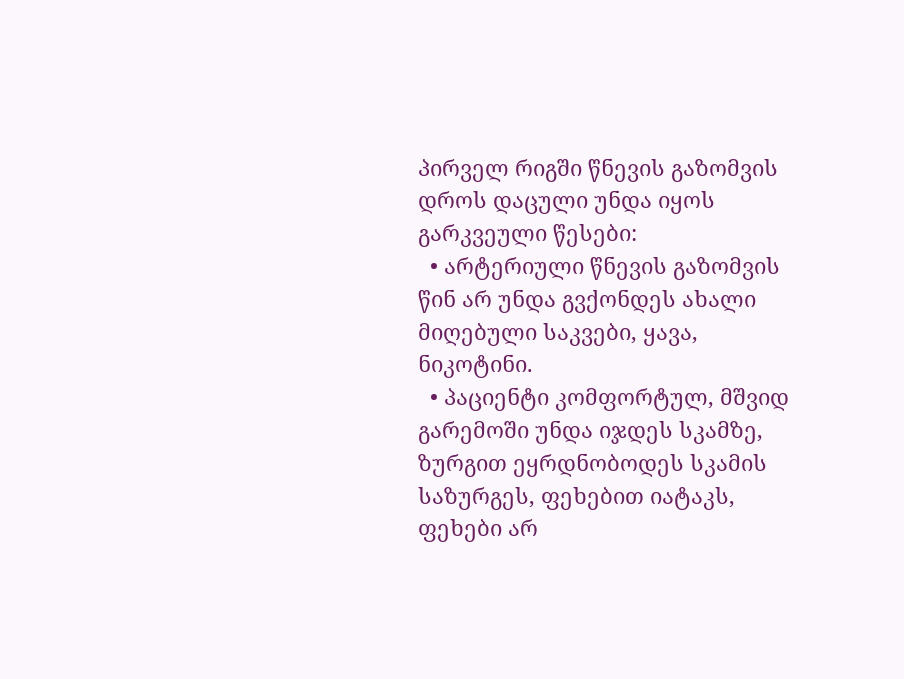პირველ რიგში წნევის გაზომვის დროს დაცული უნდა იყოს გარკვეული წესები:
  • არტერიული წნევის გაზომვის წინ არ უნდა გვქონდეს ახალი მიღებული საკვები, ყავა, ნიკოტინი.
  • პაციენტი კომფორტულ, მშვიდ გარემოში უნდა იჯდეს სკამზე, ზურგით ეყრდნობოდეს სკამის საზურგეს, ფეხებით იატაკს, ფეხები არ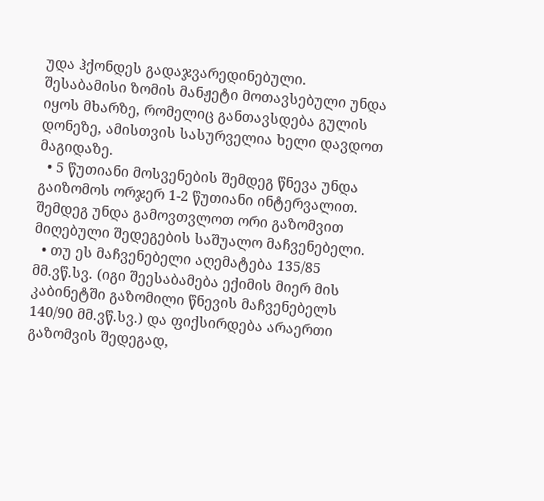უდა ჰქონდეს გადაჯვარედინებული. შესაბამისი ზომის მანჟეტი მოთავსებული უნდა იყოს მხარზე, რომელიც განთავსდება გულის დონეზე, ამისთვის სასურველია ხელი დავდოთ მაგიდაზე.
  • 5 წუთიანი მოსვენების შემდეგ წნევა უნდა გაიზომოს ორჯერ 1-2 წუთიანი ინტერვალით. შემდეგ უნდა გამოვთვლოთ ორი გაზომვით მიღებული შედეგების საშუალო მაჩვენებელი.
  • თუ ეს მაჩვენებელი აღემატება 135/85 მმ.ვწ.სვ. (იგი შეესაბამება ექიმის მიერ მის კაბინეტში გაზომილი წნევის მაჩვენებელს 140/90 მმ.ვწ.სვ.) და ფიქსირდება არაერთი გაზომვის შედეგად,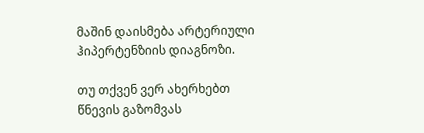მაშინ დაისმება არტერიული ჰიპერტენზიის დიაგნოზი.

თუ თქვენ ვერ ახერხებთ წნევის გაზომვას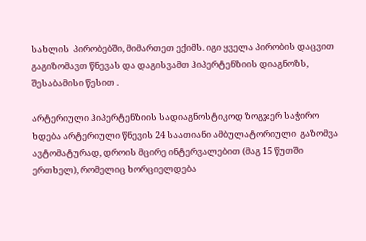სახლის  პირობებში, მიმართეთ ექიმს. იგი ყველა პირობის დაცვით გაგიზომავთ წნევას და დაგისვამთ ჰიპერტენზიის დიაგნოზს, შესაბამისი წესით .

არტერიული ჰიპერტენზიის სადიაგნოსტიკოდ ზოგჯერ საჭირო ხდება არტერიული წნევის 24 საათიანი ამბულატორიული  გაზომვა ავტომატურად, დროის მცირე ინტერვალებით (მაგ 15 წუთში ერთხელ), რომელიც ხორციელდება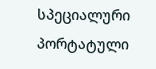სპეციალური პორტატული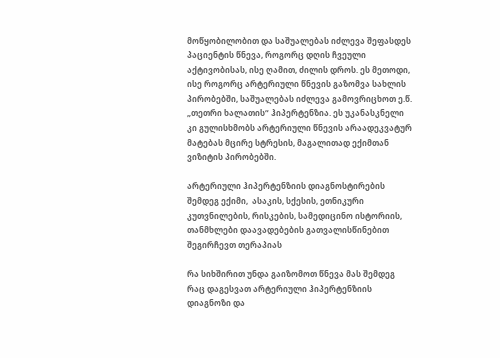მოწყობილობით და საშუალებას იძლევა შეფასდეს პაციენტის წნევა, როგორც დღის ჩვეული აქტივობისას, ისე ღამით, ძილის დროს. ეს მეთოდი, ისე როგორც არტერიული წნევის გაზომვა სახლის პირობებში, საშუალებას იძლევა გამოვრიცხოთ ე.წ. „თეთრი ხალათის“ ჰიპერტენზია. ეს უკანასკნელი კი გულისხმობს არტერიული წნევის არაადეკვატურ მატებას მცირე სტრესის, მაგალითად ექიმთან ვიზიტის პირობებში.

არტერიული ჰიპერტენზიის დიაგნოსტირების შემდეგ ექიმი,  ასაკის, სქესის, ეთნიკური კუთვნილების, რისკების, სამედიცინო ისტორიის, თანმხლები დაავადებების გათვალისწინებით შეგირჩევთ თერაპიას

რა სიხშირით უნდა გაიზომოთ წნევა მას შემდეგ რაც დაგესვათ არტერიული ჰიპერტენზიის დიაგნოზი და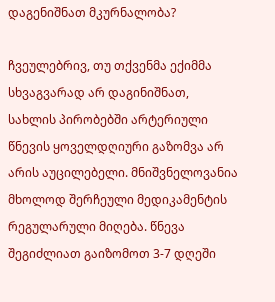დაგენიშნათ მკურნალობა?

ჩვეულებრივ, თუ თქვენმა ექიმმა სხვაგვარად არ დაგინიშნათ, სახლის პირობებში არტერიული წნევის ყოველდღიური გაზომვა არ არის აუცილებელი. მნიშვნელოვანია მხოლოდ შერჩეული მედიკამენტის რეგულარული მიღება. წნევა შეგიძლიათ გაიზომოთ 3-7 დღეში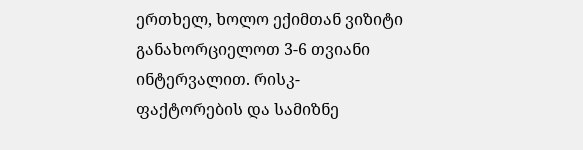ერთხელ, ხოლო ექიმთან ვიზიტი განახორციელოთ 3-6 თვიანი ინტერვალით. რისკ-ფაქტორების და სამიზნე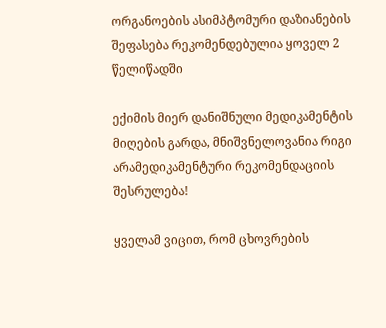ორგანოების ასიმპტომური დაზიანების შეფასება რეკომენდებულია ყოველ 2 წელიწადში

ექიმის მიერ დანიშნული მედიკამენტის მიღების გარდა, მნიშვნელოვანია რიგი არამედიკამენტური რეკომენდაციის შესრულება!

ყველამ ვიცით, რომ ცხოვრების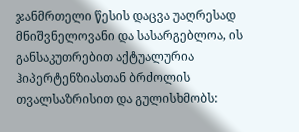ჯანმრთელი წესის დაცვა უაღრესად მნიშვნელოვანი და სასარგებლოა, ის განსაკუთრებით აქტუალურია ჰიპერტენზიასთან ბრძოლის თვალსაზრისით და გულისხმობს: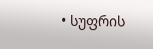• სუფრის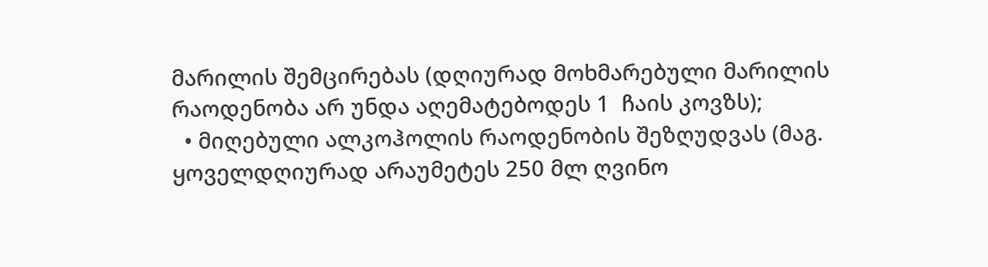მარილის შემცირებას (დღიურად მოხმარებული მარილის რაოდენობა არ უნდა აღემატებოდეს 1  ჩაის კოვზს);
  • მიღებული ალკოჰოლის რაოდენობის შეზღუდვას (მაგ. ყოველდღიურად არაუმეტეს 250 მლ ღვინო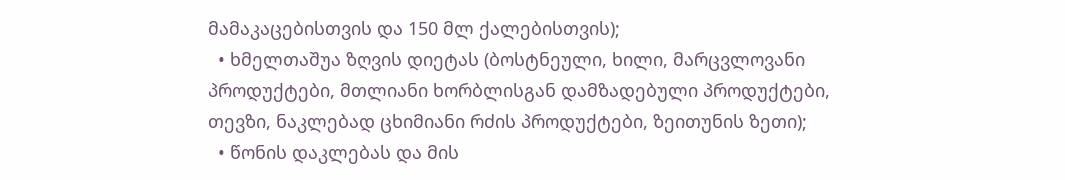მამაკაცებისთვის და 150 მლ ქალებისთვის);
  • ხმელთაშუა ზღვის დიეტას (ბოსტნეული, ხილი, მარცვლოვანი პროდუქტები, მთლიანი ხორბლისგან დამზადებული პროდუქტები, თევზი, ნაკლებად ცხიმიანი რძის პროდუქტები, ზეითუნის ზეთი);
  • წონის დაკლებას და მის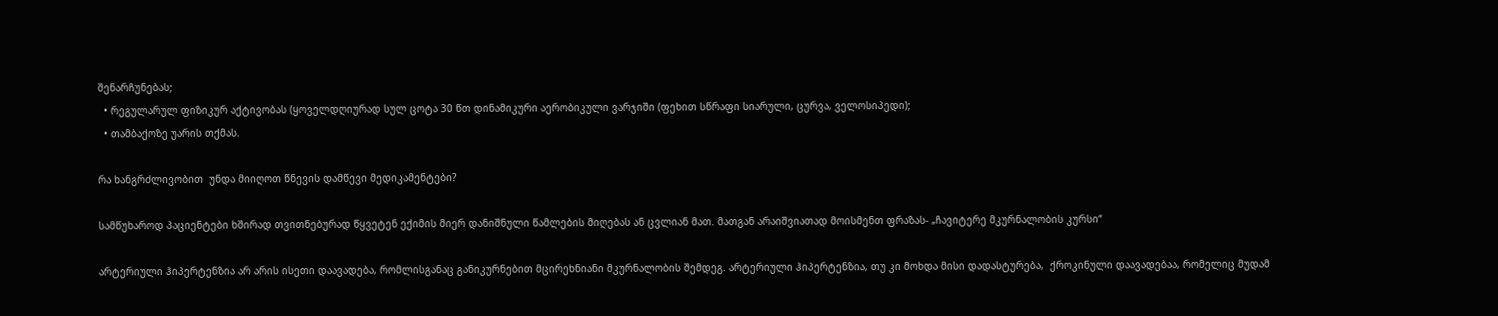შენარჩუნებას;
  • რეგულარულ ფიზიკურ აქტივობას (ყოველდღიურად სულ ცოტა 30 წთ დინამიკური აერობიკული ვარჯიში (ფეხით სწრაფი სიარული, ცურვა, ველოსიპედი);
  • თამბაქოზე უარის თქმას.

რა ხანგრძლივობით  უნდა მიიღოთ წნევის დამწევი მედიკამენტები?

სამწუხაროდ პაციენტები ხშირად თვითნებურად წყვეტენ ექიმის მიერ დანიშნული წამლების მიღებას ან ცვლიან მათ. მათგან არაიშვიათად მოისმენთ ფრაზას- „ჩავიტერე მკურნალობის კურსი“

არტერიული ჰიპერტენზია არ არის ისეთი დაავადება, რომლისგანაც განიკურნებით მცირეხნიანი მკურნალობის შემდეგ. არტერიული ჰიპერტენზია, თუ კი მოხდა მისი დადასტურება,  ქროკინული დაავადებაა, რომელიც მუდამ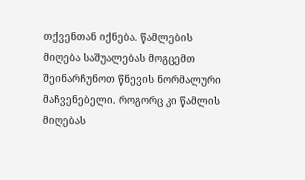თქვენთან იქნება. წამლების მიღება საშუალებას მოგცემთ შეინარჩუნოთ წნევის ნორმალური მაჩვენებელი. როგორც კი წამლის მიღებას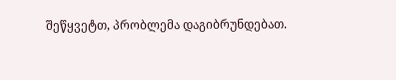შეწყვეტთ, პრობლემა დაგიბრუნდებათ.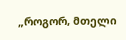„როგორ, მთელი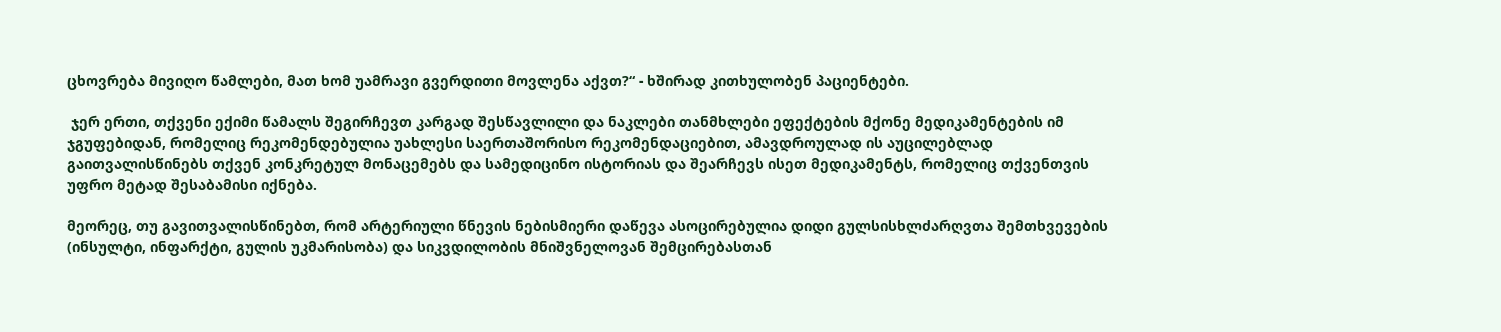ცხოვრება მივიღო წამლები, მათ ხომ უამრავი გვერდითი მოვლენა აქვთ?“ - ხშირად კითხულობენ პაციენტები.

 ჯერ ერთი, თქვენი ექიმი წამალს შეგირჩევთ კარგად შესწავლილი და ნაკლები თანმხლები ეფექტების მქონე მედიკამენტების იმ ჯგუფებიდან, რომელიც რეკომენდებულია უახლესი საერთაშორისო რეკომენდაციებით, ამავდროულად ის აუცილებლად გაითვალისწინებს თქვენ კონკრეტულ მონაცემებს და სამედიცინო ისტორიას და შეარჩევს ისეთ მედიკამენტს, რომელიც თქვენთვის უფრო მეტად შესაბამისი იქნება.

მეორეც, თუ გავითვალისწინებთ, რომ არტერიული წნევის ნებისმიერი დაწევა ასოცირებულია დიდი გულსისხლძარღვთა შემთხვევების (ინსულტი, ინფარქტი, გულის უკმარისობა) და სიკვდილობის მნიშვნელოვან შემცირებასთან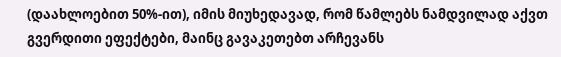(დაახლოებით 50%-ით), იმის მიუხედავად, რომ წამლებს ნამდვილად აქვთ გვერდითი ეფექტები, მაინც გავაკეთებთ არჩევანს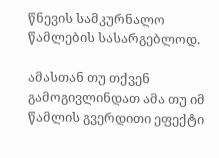წნევის სამკურნალო წამლების სასარგებლოდ.

ამასთან თუ თქვენ გამოგივლინდათ ამა თუ იმ წამლის გვერდითი ეფექტი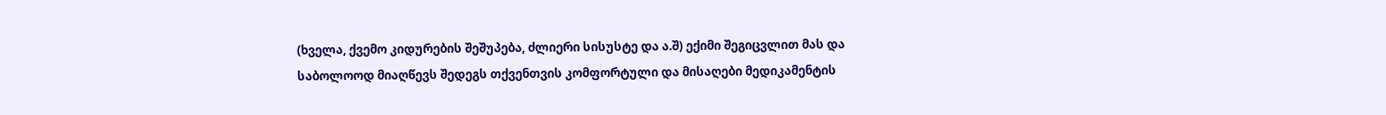(ხველა, ქვემო კიდურების შეშუპება, ძლიერი სისუსტე და ა.შ) ექიმი შეგიცვლით მას და საბოლოოდ მიაღწევს შედეგს თქვენთვის კომფორტული და მისაღები მედიკამენტის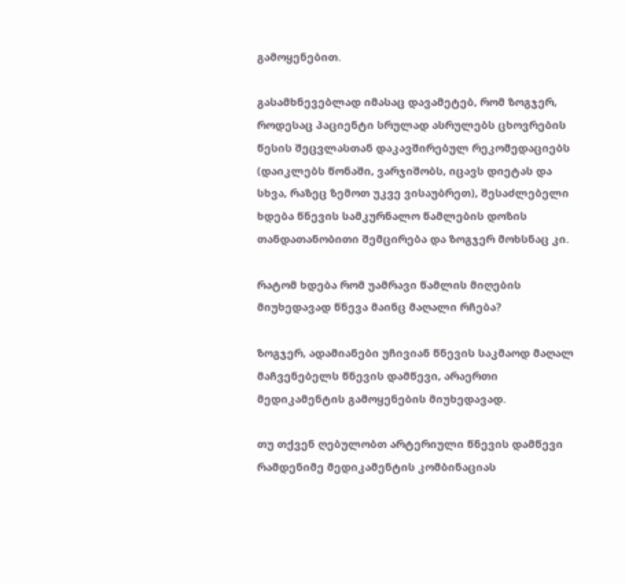გამოყენებით.

გასამხნევებლად იმასაც დავამეტებ, რომ ზოგჯერ, როდესაც პაციენტი სრულად ასრულებს ცხოვრების წესის შეცვლასთან დაკავშირებულ რეკომედაციებს (დაიკლებს წონაში, ვარჯიშობს, იცავს დიეტას და სხვა, რაზეც ზემოთ უკვე ვისაუბრეთ), შესაძლებელი ხდება წნევის სამკურნალო წამლების დოზის თანდათანობითი შემცირება და ზოგჯერ მოხსნაც კი.

რატომ ხდება რომ უამრავი წამლის მიღების მიუხედავად წნევა მაინც მაღალი რჩება?

ზოგჯერ, ადამიანები უჩივიან წნევის საკმაოდ მაღალ მაჩვენებელს წნევის დამწევი, არაერთი მედიკამენტის გამოყენების მიუხედავად.

თუ თქვენ ღებულობთ არტერიული წნევის დამწევი რამდენიმე მედიკამენტის კომბინაციას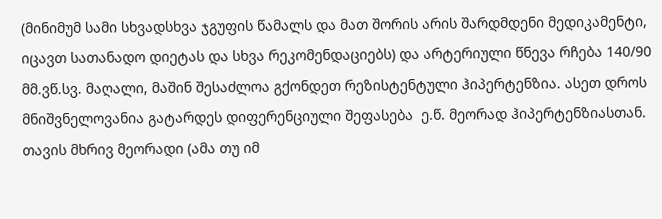(მინიმუმ სამი სხვადსხვა ჯგუფის წამალს და მათ შორის არის შარდმდენი მედიკამენტი, იცავთ სათანადო დიეტას და სხვა რეკომენდაციებს) და არტერიული წნევა რჩება 140/90 მმ.ვწ.სვ. მაღალი, მაშინ შესაძლოა გქონდეთ რეზისტენტული ჰიპერტენზია. ასეთ დროს მნიშვნელოვანია გატარდეს დიფერენციული შეფასება  ე.წ. მეორად ჰიპერტენზიასთან. თავის მხრივ მეორადი (ამა თუ იმ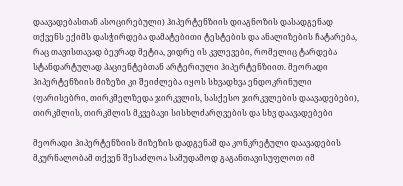დაავადებასთან ასოცირებული) ჰიპერტენზიის დიაგნოზის დასადგენად თქვენს ექიმს დასჭირდება დამატებითი ტესტების და ანალიზების ჩატარება, რაც თავისთავად ბევრად მეტია, ვიდრე ის კვლევები, რომელიც ტარდება სტანდარტულად პაციენტებთან არტერიული ჰიპერტენზიით. მეორადი ჰიპერტენზიის მიზეზი კი შეიძლება იყოს სხვადხვა ენდოკრინული  (ფარისებრი, თირკმელზედა ჯირკვლის, სასქესო ჯირკვლების დაავადებები), თირკმლის, თირკმლის მკვებავი სისხლძარღვების და სხვ დაავადებები

მეორადი ჰიპერტენზიის მიზეზის დადგენამ და კონკრეტული დაავადების მკურნალობამ თქვენ შესაძლოა სამუდამოდ გაგანთავისუფლოთ იმ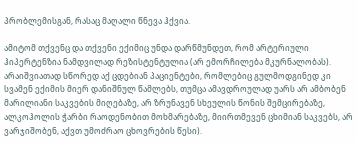პრობლემისგან, რასაც მაღალი წნევა ჰქვია.

ამიტომ თქვენც და თქვენი ექიმიც უნდა დარწმუნდეთ, რომ არტერიული ჰიპერტენზია ნამდვილად რეზისტენტულია (არ ემორჩილება მკურნალობას). არაიშვიათად სწორედ აქ ცდებიან პაციენტები, რომლებიც გულმოდგინედ კი სვამენ ექიმის მიერ დანიშნულ წამლებს, თუმცა ამავდროულად უარს არ ამბობენ მარილიანი საკვების მიღებაზე, არ ზრუნავენ სხეულის წონის შემცირებაზე, ალკოჰოლის ჭარბი რაოდენობით მოხმარებაზე, მიირთმევენ ცხიმიან საკვებს, არ ვარჯიშობენ, აქვთ უმოძრაო ცხოვრების წესი).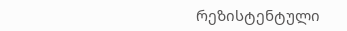რეზისტენტული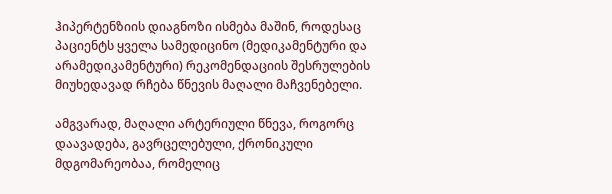ჰიპერტენზიის დიაგნოზი ისმება მაშინ, როდესაც პაციენტს ყველა სამედიცინო (მედიკამენტური და არამედიკამენტური) რეკომენდაციის შესრულების მიუხედავად რჩება წნევის მაღალი მაჩვენებელი.

ამგვარად, მაღალი არტერიული წნევა, როგორც დაავადება, გავრცელებული, ქრონიკული მდგომარეობაა, რომელიც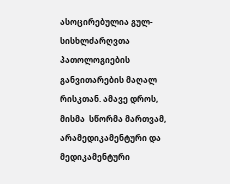ასოცირებულია გულ-სისხლძარღვთა პათოლოგიების განვითარების მაღალ რისკთან. ამავე დროს, მისმა  სწორმა მართვამ, არამედიკამენტური და მედიკამენტური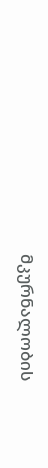მკურნალობის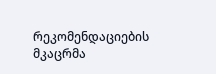რეკომენდაციების მკაცრმა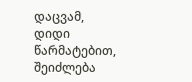დაცვამ, დიდი წარმატებით, შეიძლება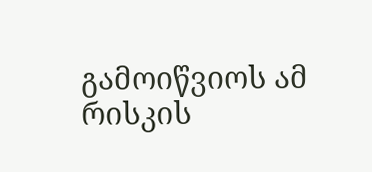გამოიწვიოს ამ რისკის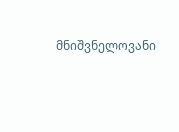მნიშვნელოვანი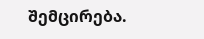შემცირება.